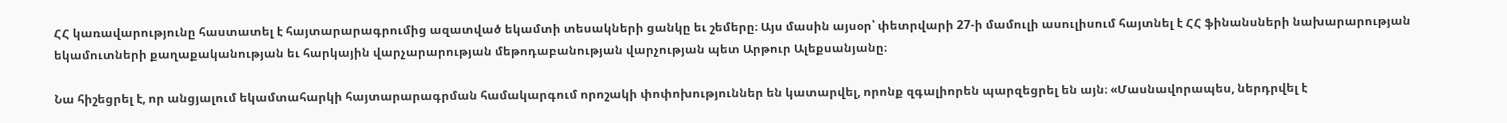ՀՀ կառավարությունը հաստատել է հայտարարագրումից ազատված եկամտի տեսակների ցանկը եւ շեմերը։ Այս մասին այսօր՝ փետրվարի 27-ի մամուլի ասուլիսում հայտնել է ՀՀ ֆինանսների նախարարության եկամուտների քաղաքականության եւ հարկային վարչարարության մեթոդաբանության վարչության պետ Արթուր Ալեքսանյանը։

Նա հիշեցրել է, որ անցյալում եկամտահարկի հայտարարագրման համակարգում որոշակի փոփոխություններ են կատարվել, որոնք զգալիորեն պարզեցրել են այն։ «Մասնավորապես, ներդրվել է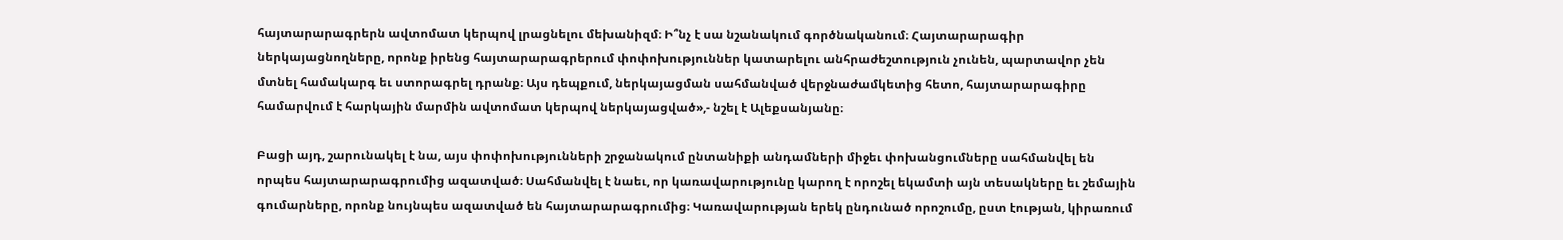հայտարարագրերն ավտոմատ կերպով լրացնելու մեխանիզմ։ Ի՞նչ է սա նշանակում գործնականում։ Հայտարարագիր ներկայացնողները, որոնք իրենց հայտարարագրերում փոփոխություններ կատարելու անհրաժեշտություն չունեն, պարտավոր չեն մտնել համակարգ եւ ստորագրել դրանք։ Այս դեպքում, ներկայացման սահմանված վերջնաժամկետից հետո, հայտարարագիրը համարվում է հարկային մարմին ավտոմատ կերպով ներկայացված»,- նշել է Ալեքսանյանը։

Բացի այդ, շարունակել է նա, այս փոփոխությունների շրջանակում ընտանիքի անդամների միջեւ փոխանցումները սահմանվել են որպես հայտարարագրումից ազատված։ Սահմանվել է նաեւ, որ կառավարությունը կարող է որոշել եկամտի այն տեսակները եւ շեմային գումարները, որոնք նույնպես ազատված են հայտարարագրումից։ Կառավարության երեկ ընդունած որոշումը, ըստ էության, կիրառում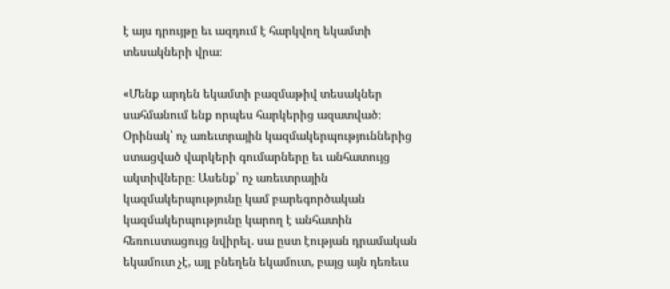է այս դրույթը եւ ազդում է հարկվող եկամտի տեսակների վրա։

«Մենք արդեն եկամտի բազմաթիվ տեսակներ սահմանում ենք որպես հարկերից ազատված։ Օրինակ՝ ոչ առեւտրային կազմակերպություններից ստացված վարկերի գումարները եւ անհատույց ակտիվները։ Ասենք՝ ոչ առեւտրային կազմակերպությունը կամ բարեգործական կազմակերպությունը կարող է անհատին հեռուստացույց նվիրել. սա ըստ էության դրամական եկամուտ չէ, այլ բնեղեն եկամուտ, բայց այն դեռեւս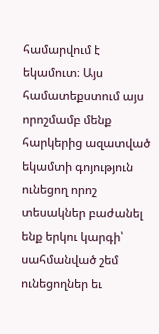համարվում է եկամուտ։ Այս համատեքստում այս որոշմամբ մենք հարկերից ազատված եկամտի գոյություն ունեցող որոշ տեսակներ բաժանել ենք երկու կարգի՝ սահմանված շեմ ունեցողներ եւ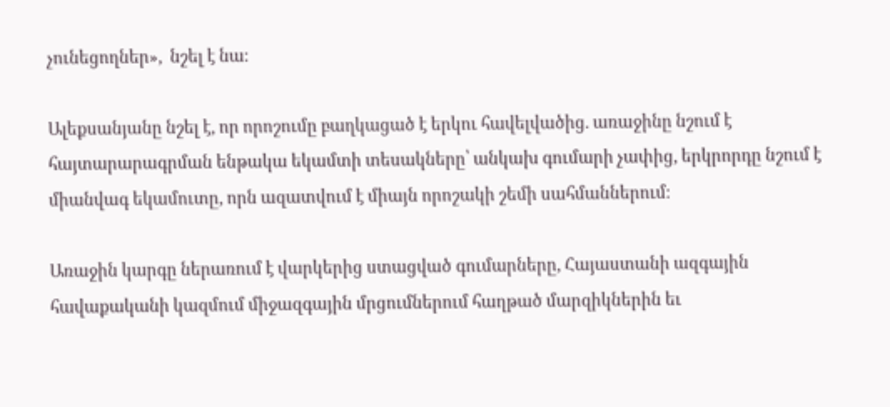չունեցողներ»,  նշել է նա։

Ալեքսանյանը նշել է, որ որոշումը բաղկացած է երկու հավելվածից. առաջինը նշում է հայտարարագրման ենթակա եկամտի տեսակները՝ անկախ գումարի չափից, երկրորդը նշում է միանվագ եկամուտը, որն ազատվում է միայն որոշակի շեմի սահմաններում։

Առաջին կարգը ներառում է վարկերից ստացված գումարները, Հայաստանի ազգային հավաքականի կազմում միջազգային մրցումներում հաղթած մարզիկներին եւ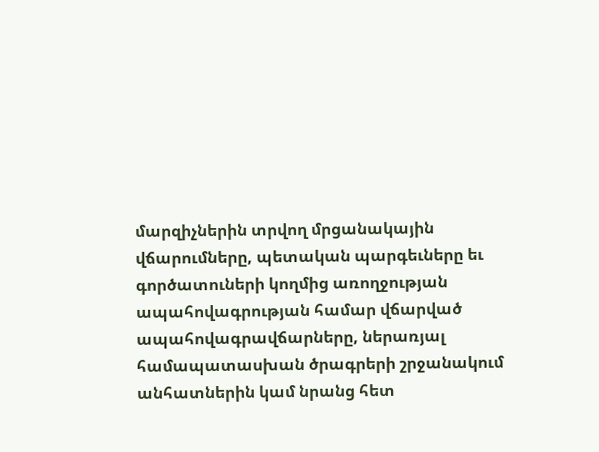մարզիչներին տրվող մրցանակային վճարումները, պետական պարգեւները եւ գործատուների կողմից առողջության ապահովագրության համար վճարված ապահովագրավճարները, ներառյալ համապատասխան ծրագրերի շրջանակում անհատներին կամ նրանց հետ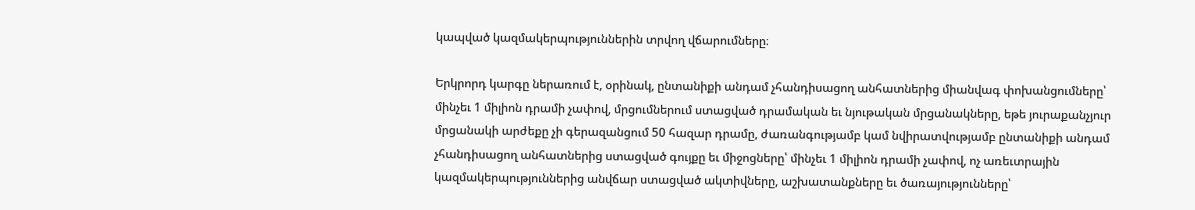կապված կազմակերպություններին տրվող վճարումները։

Երկրորդ կարգը ներառում է, օրինակ, ընտանիքի անդամ չհանդիսացող անհատներից միանվագ փոխանցումները՝ մինչեւ 1 միլիոն դրամի չափով, մրցումներում ստացված դրամական եւ նյութական մրցանակները, եթե յուրաքանչյուր մրցանակի արժեքը չի գերազանցում 50 հազար դրամը, ժառանգությամբ կամ նվիրատվությամբ ընտանիքի անդամ չհանդիսացող անհատներից ստացված գույքը եւ միջոցները՝ մինչեւ 1 միլիոն դրամի չափով, ոչ առեւտրային կազմակերպություններից անվճար ստացված ակտիվները, աշխատանքները եւ ծառայությունները՝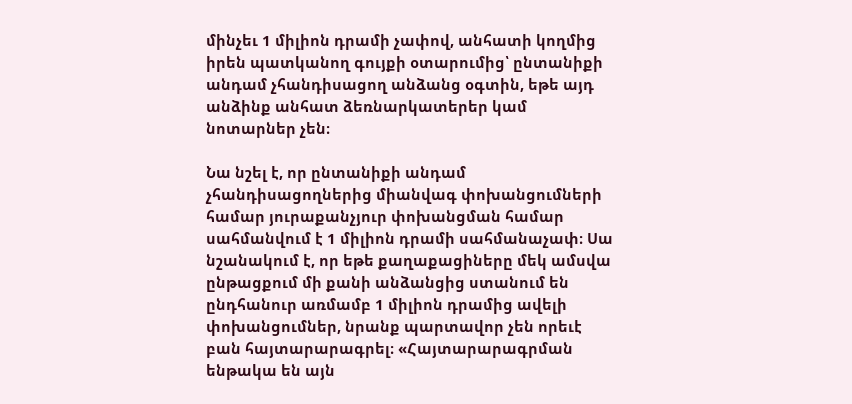մինչեւ 1 միլիոն դրամի չափով, անհատի կողմից իրեն պատկանող գույքի օտարումից՝ ընտանիքի անդամ չհանդիսացող անձանց օգտին, եթե այդ անձինք անհատ ձեռնարկատերեր կամ նոտարներ չեն։

Նա նշել է, որ ընտանիքի անդամ չհանդիսացողներից միանվագ փոխանցումների համար յուրաքանչյուր փոխանցման համար սահմանվում է 1 միլիոն դրամի սահմանաչափ։ Սա նշանակում է, որ եթե քաղաքացիները մեկ ամսվա ընթացքում մի քանի անձանցից ստանում են ընդհանուր առմամբ 1 միլիոն դրամից ավելի փոխանցումներ, նրանք պարտավոր չեն որեւէ բան հայտարարագրել։ «Հայտարարագրման ենթակա են այն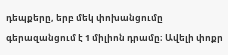դեպքերը, երբ մեկ փոխանցումը գերազանցում է 1 միլիոն դրամը։ Ավելի փոքր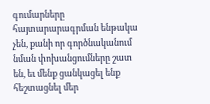գումարները հայտարարագրման ենթակա չեն, քանի որ գործնականում նման փոխանցումները շատ են, եւ մենք ցանկացել ենք հեշտացնել մեր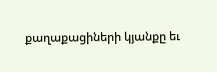քաղաքացիների կյանքը եւ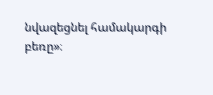նվազեցնել համակարգի բեռը»։